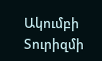Ակումբի
Տուրիզմի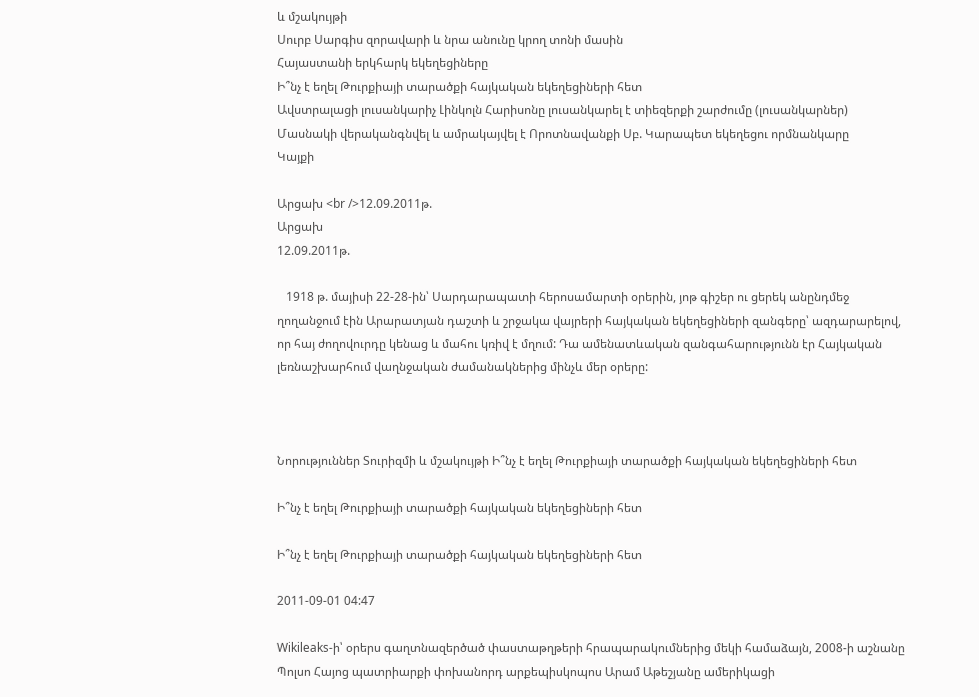և մշակույթի
Սուրբ Սարգիս զորավարի և նրա անունը կրող տոնի մասին
Հայաստանի երկհարկ եկեղեցիները
Ի՞նչ է եղել Թուրքիայի տարածքի հայկական եկեղեցիների հետ
Ավստրալացի լուսանկարիչ Լինկոլն Հարիսոնը լուսանկարել է տիեզերքի շարժումը (լուսանկարներ)
Մասնակի վերականգնվել և ամրակայվել է Որոտնավանքի Սբ. Կարապետ եկեղեցու որմնանկարը
Կայքի

Արցախ <br />12.09.2011թ.
Արցախ
12.09.2011թ.

   1918 թ. մայիսի 22-28-ին՝ Սարդարապատի հերոսամարտի օրերին, յոթ գիշեր ու ցերեկ անընդմեջ ղողանջում էին Արարատյան դաշտի և շրջակա վայրերի հայկական եկեղեցիների զանգերը՝ ազդարարելով, որ հայ ժողովուրդը կենաց և մահու կռիվ է մղում: Դա ամենատևական զանգահարությունն էր Հայկական լեռնաշխարհում վաղնջական ժամանակներից մինչև մեր օրերը:



Նորություններ Տուրիզմի և մշակույթի Ի՞նչ է եղել Թուրքիայի տարածքի հայկական եկեղեցիների հետ

Ի՞նչ է եղել Թուրքիայի տարածքի հայկական եկեղեցիների հետ

Ի՞նչ է եղել Թուրքիայի տարածքի հայկական եկեղեցիների հետ

2011-09-01 04:47

Wikileaks-ի՝ օրերս գաղտնազերծած փաստաթղթերի հրապարակումներից մեկի համաձայն, 2008-ի աշնանը Պոլսո Հայոց պատրիարքի փոխանորդ արքեպիսկոպոս Արամ Աթեշյանը ամերիկացի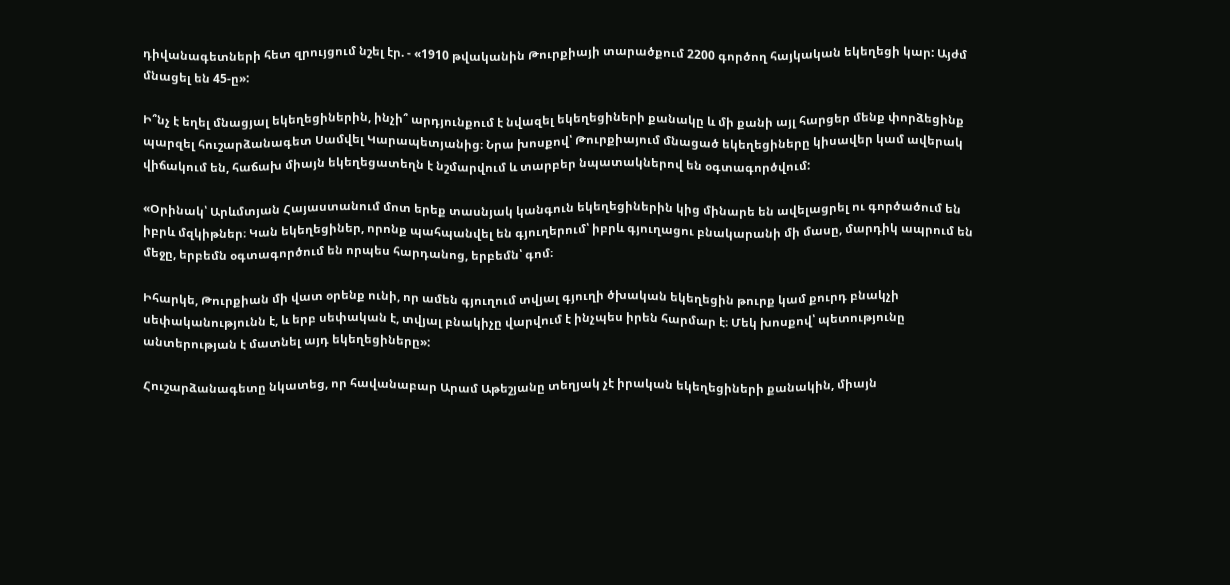դիվանագետների հետ զրույցում նշել էր. - «1910 թվականին Թուրքիայի տարածքում 2200 գործող հայկական եկեղեցի կար: Այժմ մնացել են 45-ը»:

Ի՞նչ է եղել մնացյալ եկեղեցիներին, ինչի՞ արդյունքում է նվազել եկեղեցիների քանակը և մի քանի այլ հարցեր մենք փորձեցինք պարզել հուշարձանագետ Սամվել Կարապետյանից։ Նրա խոսքով՝ Թուրքիայում մնացած եկեղեցիները կիսավեր կամ ավերակ վիճակում են, հաճախ միայն եկեղեցատեղն է նշմարվում և տարբեր նպատակներով են օգտագործվում:

«Օրինակ՝ Արևմտյան Հայաստանում մոտ երեք տասնյակ կանգուն եկեղեցիներին կից մինարե են ավելացրել ու գործածում են իբրև մզկիթներ։ Կան եկեղեցիներ, որոնք պահպանվել են գյուղերում՝ իբրև գյուղացու բնակարանի մի մասը, մարդիկ ապրում են մեջը, երբեմն օգտագործում են որպես հարդանոց, երբեմն՝ գոմ։

Իհարկե, Թուրքիան մի վատ օրենք ունի, որ ամեն գյուղում տվյալ գյուղի ծխական եկեղեցին թուրք կամ քուրդ բնակչի սեփականությունն է, և երբ սեփական է, տվյալ բնակիչը վարվում է ինչպես իրեն հարմար է։ Մեկ խոսքով՝ պետությունը անտերության է մատնել այդ եկեղեցիները»:

Հուշարձանագետը նկատեց, որ հավանաբար Արամ Աթեշյանը տեղյակ չէ իրական եկեղեցիների քանակին, միայն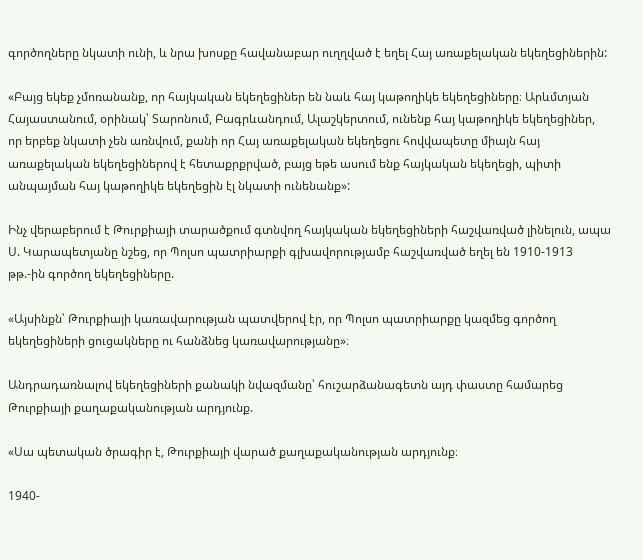գործողները նկատի ունի, և նրա խոսքը հավանաբար ուղղված է եղել Հայ առաքելական եկեղեցիներին:

«Բայց եկեք չմոռանանք, որ հայկական եկեղեցիներ են նաև հայ կաթողիկե եկեղեցիները։ Արևմտյան Հայաստանում, օրինակ՝ Տարոնում, Բագրևանդում, Ալաշկերտում, ունենք հայ կաթողիկե եկեղեցիներ, որ երբեք նկատի չեն առնվում, քանի որ Հայ առաքելական եկեղեցու հովվապետը միայն հայ առաքելական եկեղեցիներով է հետաքրքրված, բայց եթե ասում ենք հայկական եկեղեցի, պիտի անպայման հայ կաթողիկե եկեղեցին էլ նկատի ունենանք»:

Ինչ վերաբերում է Թուրքիայի տարածքում գտնվող հայկական եկեղեցիների հաշվառված լինելուն, ապա Ս. Կարապետյանը նշեց, որ Պոլսո պատրիարքի գլխավորությամբ հաշվառված եղել են 1910-1913 թթ.-ին գործող եկեղեցիները.

«Այսինքն՝ Թուրքիայի կառավարության պատվերով էր, որ Պոլսո պատրիարքը կազմեց գործող եկեղեցիների ցուցակները ու հանձնեց կառավարությանը»։

Անդրադառնալով եկեղեցիների քանակի նվազմանը՝ հուշարձանագետն այդ փաստը համարեց Թուրքիայի քաղաքականության արդյունք.

«Սա պետական ծրագիր է, Թուրքիայի վարած քաղաքականության արդյունք։

1940-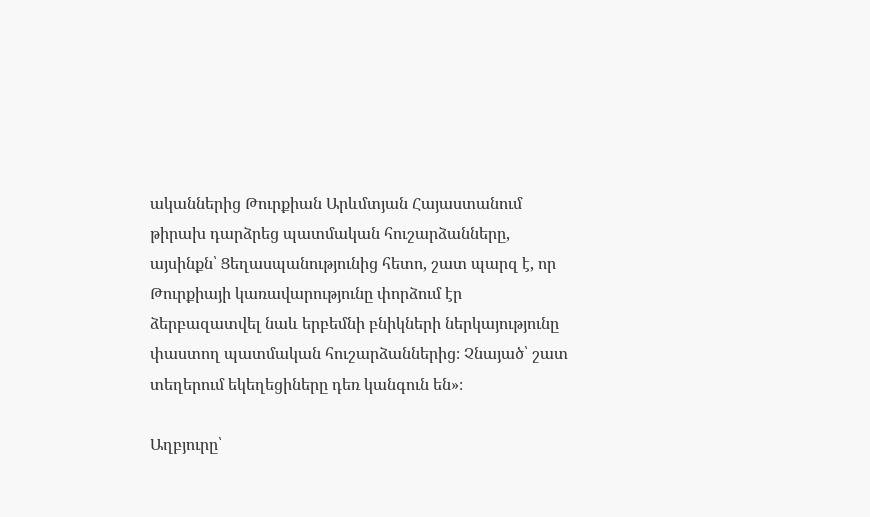ականներից Թուրքիան Արևմտյան Հայաստանում թիրախ դարձրեց պատմական հուշարձանները, այսինքն՝ Ցեղասպանությունից հետո, շատ պարզ է, որ Թուրքիայի կառավարությունը փորձում էր ձերբազատվել նաև երբեմնի բնիկների ներկայությունը փաստող պատմական հուշարձաններից։ Չնայած՝ շատ տեղերում եկեղեցիները դեռ կանգուն են»։

Աղբյուրը՝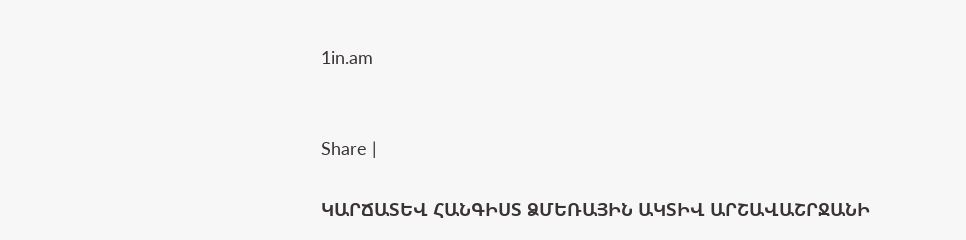1in.am


Share |

ԿԱՐՃԱՏԵՎ ՀԱՆԳԻՍՏ ՁՄԵՌԱՅԻՆ ԱԿՏԻՎ ԱՐՇԱՎԱՇՐՋԱՆԻ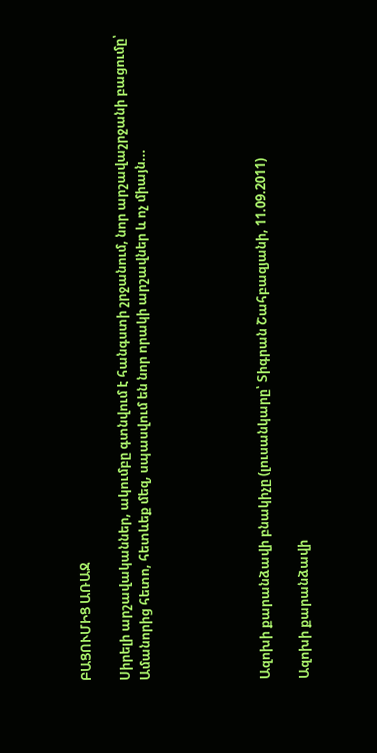ԲԱՑՈՒՄԻՑ ԱՌԱՋ

Սիրելի արշավականներ, ակումբը գտնվում է հանգստի շրջանում, նոր արշավաշրջանի բացումը՝ Ամանորից հետո, հետևեք մեզ, սպասվում են նոր որակի արշավներ և ոչ միայն...





Ազոխի քարանձավի բնակիչը (լուսանկարը՝ Տիգրան Շահբազյանի, 11.09.2011)

Ազոխի քարանձավի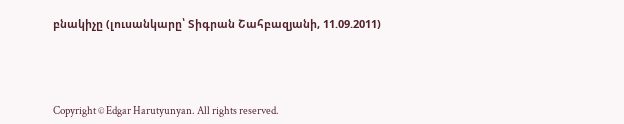բնակիչը (լուսանկարը՝ Տիգրան Շահբազյանի, 11.09.2011)




Copyright © Edgar Harutyunyan. All rights reserved.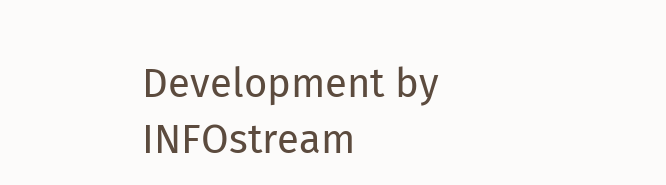Development by INFOstream